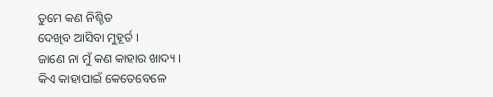ତୁମେ କଣ ନିଶ୍ଚିତ
ଦେଖିବ ଆସିବା ମୁହୂର୍ତ ।
ଜାଣେ ନା ମୁଁ କଣ କାହାର ଖାଦ୍ୟ ।
କିଏ କାହାପାଇଁ କେତେବେଳେ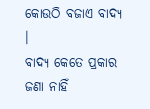କୋଉଠି ବଜାଏ ବାଦ୍ୟ ।
ବାଦ୍ୟ କେତେ ପ୍ରକାର
ଜଣା ନାହିଁ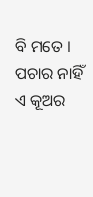ବି ମତେ ।
ପଚାର ନାହିଁ ଏ କୂଅର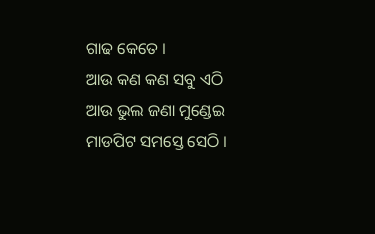ଗାଢ କେତେ ।
ଆଉ କଣ କଣ ସବୁ ଏଠି
ଆଉ ଭୁଲ ଜଣା ମୁଣ୍ଡେଇ
ମାଡପିଟ ସମସ୍ତେ ସେଠି ।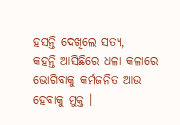ହସନ୍ତି ଦେଖିଲେ ସତ୍ୟ,
କହନ୍ତି ଆସିଛିରେ ଧଳା କଳାରେ
ଭୋଗିବାକୁ କର୍ମଜନିତ ଆଉ ହେବାକୁ ମୁକ୍ତ ।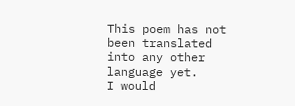This poem has not been translated into any other language yet.
I would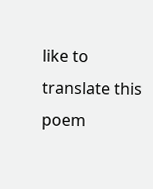like to translate this poem